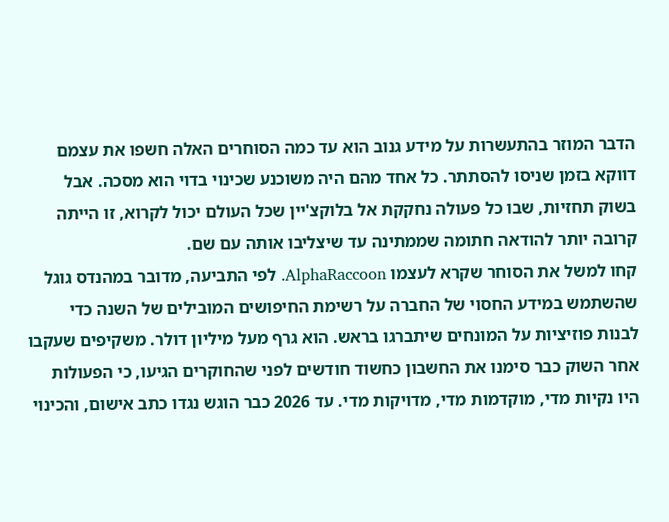הדבר המוזר בהתעשרות על מידע גנוב הוא עד כמה הסוחרים האלה חשפו את עצמם דווקא בזמן שניסו להסתתר. כל אחד מהם היה משוכנע שכינוי בדוי הוא מסכה. אבל בשוק תחזיות, שבו כל פעולה נחקקת אל בלוקצ'יין שכל העולם יכול לקרוא, זו הייתה קרובה יותר להודאה חתומה שממתינה עד שיצליבו אותה עם שם.
קחו למשל את הסוחר שקרא לעצמו AlphaRaccoon. לפי התביעה, מדובר במהנדס גוגל שהשתמש במידע החסוי של החברה על רשימת החיפושים המובילים של השנה כדי לבנות פוזיציות על המונחים שיתברגו בראש. הוא גרף מעל מיליון דולר. משקיפים שעקבו אחר השוק כבר סימנו את החשבון כחשוד חודשים לפני שהחוקרים הגיעו, כי הפעולות היו נקיות מדי, מוקדמות מדי, מדויקות מדי. עד 2026 כבר הוגש נגדו כתב אישום, והכינוי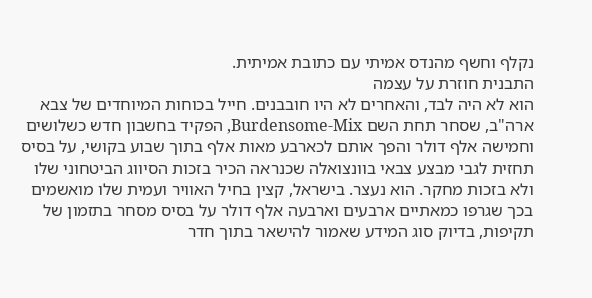נקלף וחשף מהנדס אמיתי עם כתובת אמיתית.
התבנית חוזרת על עצמה
הוא לא היה לבד, והאחרים לא היו חובבנים. חייל בכוחות המיוחדים של צבא ארה"ב, שסחר תחת השם Burdensome-Mix, הפקיד בחשבון חדש כשלושים וחמישה אלף דולר והפך אותם לכארבע מאות אלף בתוך שבוע בקושי, על בסיס תחזית לגבי מבצע צבאי בוונצואלה שכנראה הכיר בזכות הסיווג הביטחוני שלו ולא בזכות מחקר. הוא נעצר. בישראל, קצין בחיל האוויר ועמית שלו מואשמים בכך שגרפו כמאתיים ארבעים וארבעה אלף דולר על בסיס מסחר בתזמון של תקיפות, בדיוק סוג המידע שאמור להישאר בתוך חדר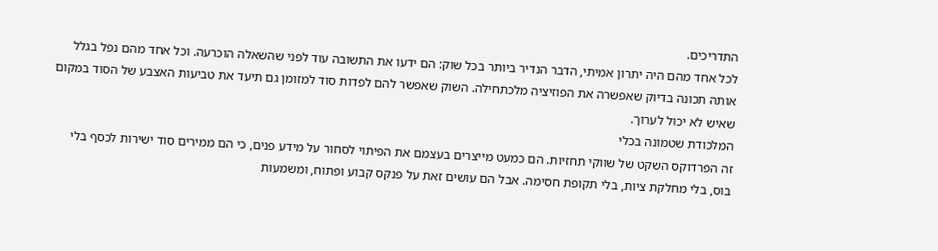התדריכים.
לכל אחד מהם היה יתרון אמיתי, הדבר הנדיר ביותר בכל שוק: הם ידעו את התשובה עוד לפני שהשאלה הוכרעה. וכל אחד מהם נפל בגלל אותה תכונה בדיוק שאפשרה את הפוזיציה מלכתחילה. השוק שאפשר להם לפדות סוד למזומן גם תיעד את טביעות האצבע של הסוד במקום שאיש לא יכול לערוך.
המלכודת שטמונה בכלי
זה הפרדוקס השקט של שווקי תחזיות. הם כמעט מייצרים בעצמם את הפיתוי לסחור על מידע פנים, כי הם ממירים סוד ישירות לכסף בלי בוס, בלי מחלקת ציות, בלי תקופת חסימה. אבל הם עושים זאת על פנקס קבוע ופתוח, ומשמעות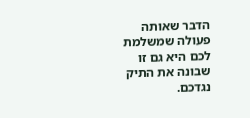הדבר שאותה פעולה שמשלמת לכם היא גם זו שבונה את התיק נגדכם.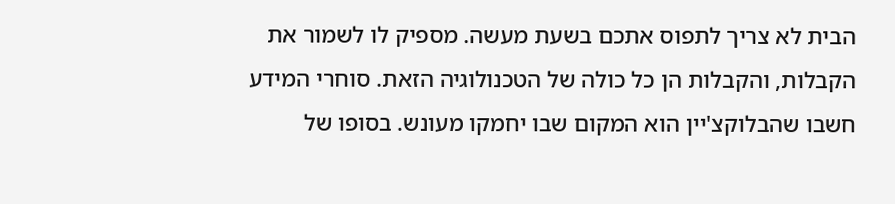הבית לא צריך לתפוס אתכם בשעת מעשה. מספיק לו לשמור את הקבלות, והקבלות הן כל כולה של הטכנולוגיה הזאת. סוחרי המידע חשבו שהבלוקצ'יין הוא המקום שבו יחמקו מעונש. בסופו של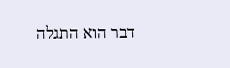דבר הוא התגלה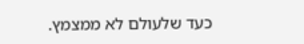כעד שלעולם לא ממצמץ.